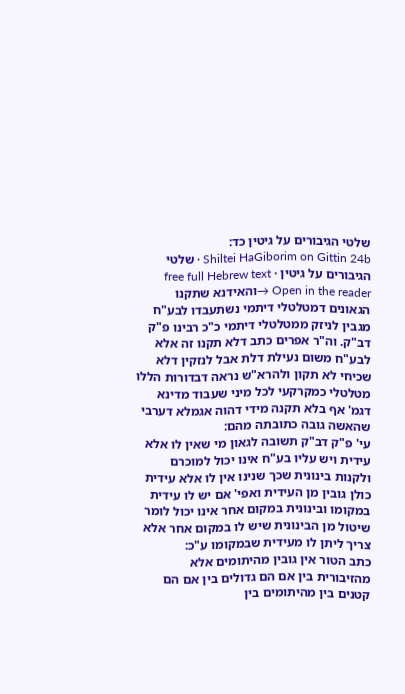שלטי הגיבורים על גיטין כד:
Shiltei HaGiborim on Gittin 24b · שלטי הגיבורים על גיטין · free full Hebrew text
Open in the reader →והאידנא שתקנו הגאונים דמטלטלי דיתמי נשתעבדו לבע"ח מגבין לניזק ממטלטלי דיתמי כ"כ רבינו פ"ק דב"ק. וה"ר אפרים כתב דלא תקנו זה אלא לבע"ח משום נעילת דלת אבל לנזקין דלא שכיחי לא תקון ולהרא"ש נראה דבדורות הללו מטלטלי כמקרקעי לכל מיני שעבוד מדינא דגמ' אף בלא תקנה מידי דהוה אגמלא דערבי שהאשה גובה כתובתה מהם:
עי' פ"ק דב"ק תשובה לגאון מי שאין לו אלא עידית ויש עליו בע"ח אינו יכול למוכרם ולקנות בינונית שכך שנינו אין לו אלא עידית כולן גובין מן העידית ואפי' אם יש לו עידית במקומו ובינונית במקום אחר אינו יכול לומר שיטול מן הבינונית שיש לו במקום אחר אלא צריך ליתן לו מעידית שבמקומו ע"כ:
כתב הטור אין גובין מהיתומים אלא מהזיבורית בין אם הם גדולים בין אם הם קטנים בין מהיתומים בין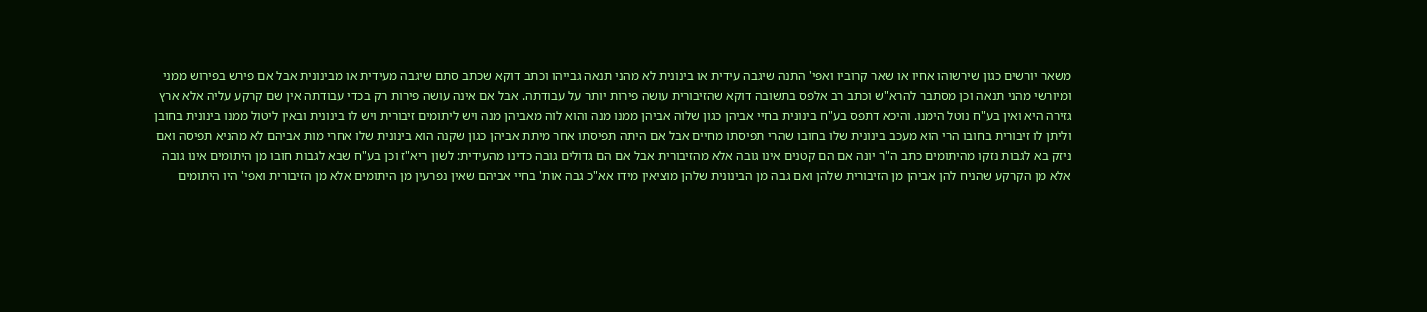משאר יורשים כגון שירשוהו אחיו או שאר קרוביו ואפי' התנה שיגבה עידית או בינונית לא מהני תנאה גבייהו וכתב דוקא שכתב סתם שיגבה מעידית או מבינונית אבל אם פירש בפירוש ממני ומיורשי מהני תנאה וכן מסתבר להרא"ש וכתב רב אלפס בתשובה דוקא שהזיבורית עושה פירות יותר על עבודתה. אבל אם אינה עושה פירות רק בכדי עבודתה אין שם קרקע עליה אלא ארץ גזירה היא ואין בע"ח נוטל הימנו. והיכא דתפס בע"ח בינונית בחיי אביהן כגון שלוה אביהן ממנו מנה והוא לוה מאביהן מנה ויש ליתומים זיבורית ויש לו בינונית ובאין ליטול ממנו בינונית בחובן וליתן לו זיבורית בחובו הרי הוא מעכב בינונית שלו בחובו שהרי תפיסתו מחיים אבל אם היתה תפיסתו אחר מיתת אביהן כגון שקנה הוא בינונית שלו אחרי מות אביהם לא מהניא תפיסה ואם ניזק בא לגבות נזקו מהיתומים כתב ה"ר יונה אם הם קטנים אינו גובה אלא מהזיבורית אבל אם הם גדולים גובה כדינו מהעידית: לשון ריא"ז וכן בע"ח שבא לגבות חובו מן היתומים אינו גובה אלא מן הקרקע שהניח להן אביהן מן הזיבורית שלהן ואם גבה מן הבינונית שלהן מוציאין מידו אא"כ גבה אות' בחיי אביהם שאין נפרעין מן היתומים אלא מן הזיבורית ואפי' היו היתומים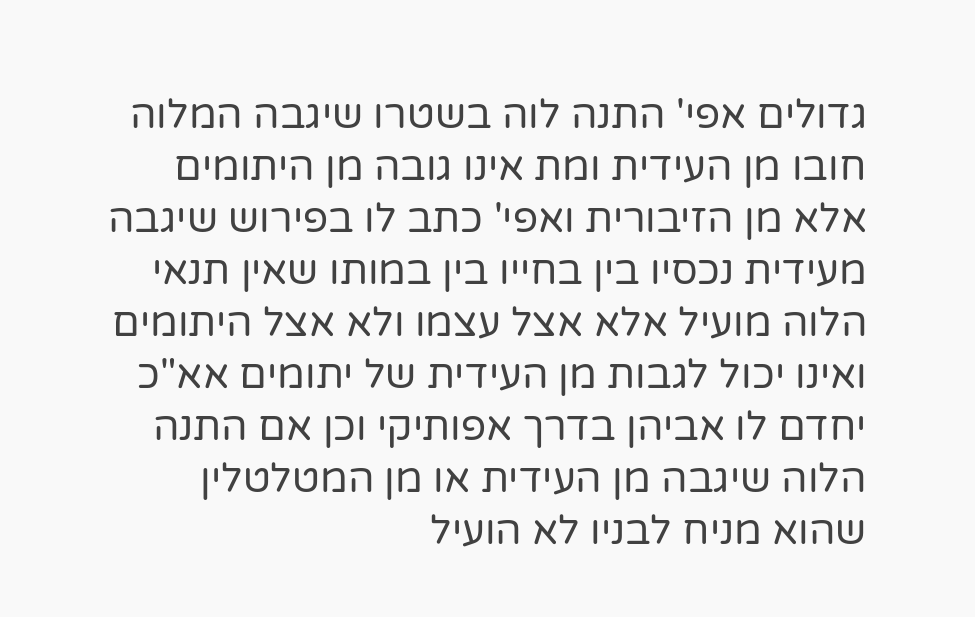גדולים אפי' התנה לוה בשטרו שיגבה המלוה חובו מן העידית ומת אינו גובה מן היתומים אלא מן הזיבורית ואפי' כתב לו בפירוש שיגבה מעידית נכסיו בין בחייו בין במותו שאין תנאי הלוה מועיל אלא אצל עצמו ולא אצל היתומים ואינו יכול לגבות מן העידית של יתומים אא"כ יחדם לו אביהן בדרך אפותיקי וכן אם התנה הלוה שיגבה מן העידית או מן המטלטלין שהוא מניח לבניו לא הועיל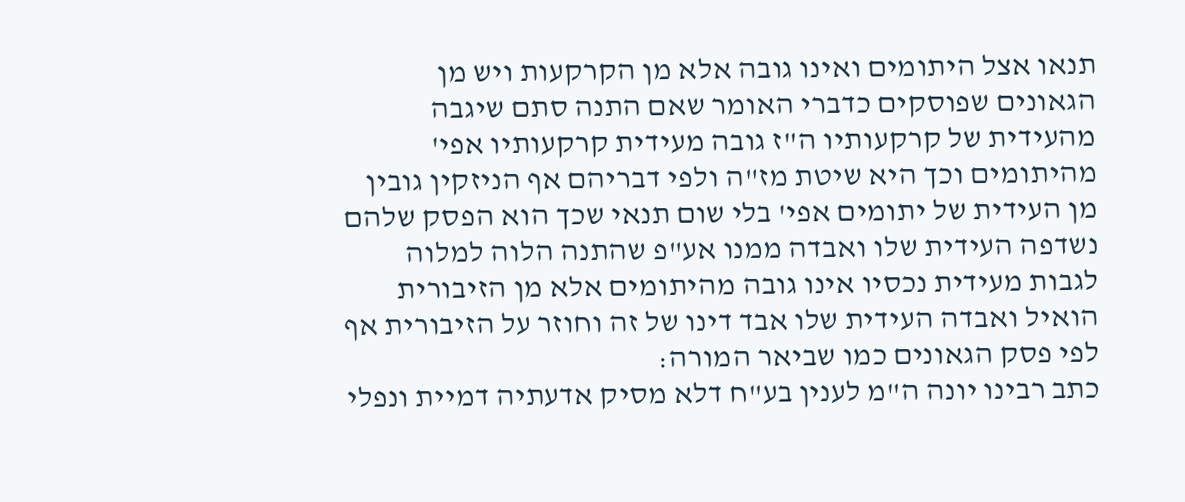תנאו אצל היתומים ואינו גובה אלא מן הקרקעות ויש מן הגאונים שפוסקים כדברי האומר שאם התנה סתם שיגבה מהעידית של קרקעותיו ה"ז גובה מעידית קרקעותיו אפי' מהיתומים וכך היא שיטת מז"ה ולפי דבריהם אף הניזקין גובין מן העידית של יתומים אפי' בלי שום תנאי שכך הוא הפסק שלהם נשדפה העידית שלו ואבדה ממנו אע"פ שהתנה הלוה למלוה לגבות מעידית נכסיו אינו גובה מהיתומים אלא מן הזיבורית הואיל ואבדה העידית שלו אבד דינו של זה וחוזר על הזיבורית אף לפי פסק הגאונים כמו שביאר המורה:
כתב רבינו יונה ה"מ לענין בע"ח דלא מסיק אדעתיה דמיית ונפלי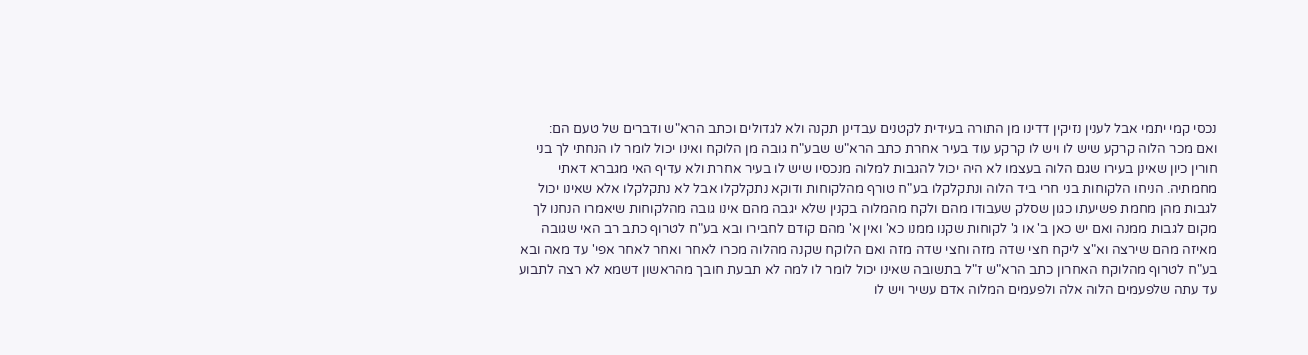נכסי קמי יתמי אבל לענין נזיקין דדינו מן התורה בעידית לקטנים עבדינן תקנה ולא לגדולים וכתב הרא"ש ודברים של טעם הם:
ואם מכר הלוה קרקע שיש לו ויש לו קרקע עוד בעיר אחרת כתב הרא"ש שבע"ח גובה מן הלוקח ואינו יכול לומר לו הנחתי לך בני חורין כיון שאינן בעירו שגם הלוה בעצמו לא היה יכול להגבות למלוה מנכסיו שיש לו בעיר אחרת ולא עדיף האי מגברא דאתי מחמתיה. הניחו הלקוחות בני חרי ביד הלוה ונתקלקלו בע"ח טורף מהלקוחות ודוקא נתקלקלו אבל לא נתקלקלו אלא שאינו יכול לגבות מהן מחמת פשיעתו כגון שסלק שעבודו מהם ולקח מהמלוה בקנין שלא יגבה מהם אינו גובה מהלקוחות שיאמרו הנחנו לך מקום לגבות ממנה ואם יש כאן ב' או ג' לקוחות שקנו ממנו כא' ואין א' מהם קודם לחבירו ובא בע"ח לטרוף כתב רב האי שגובה מאיזה מהם שירצה וא"צ ליקח חצי שדה מזה וחצי שדה מזה ואם הלוקח שקנה מהלוה מכרו לאחר ואחר לאחר אפי' עד מאה ובא בע"ח לטרוף מהלוקח האחרון כתב הרא"ש ז"ל בתשובה שאינו יכול לומר לו למה לא תבעת חובך מהראשון דשמא לא רצה לתבוע עד עתה שלפעמים הלוה אלה ולפעמים המלוה אדם עשיר ויש לו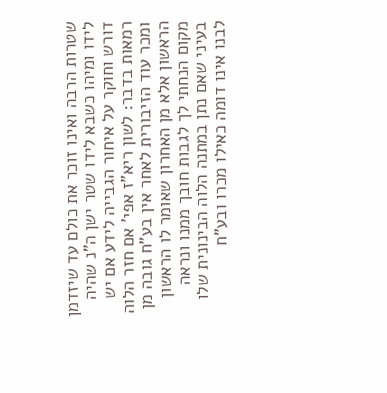שטרות הרבה ואינו זוכר את כולם עד שיזדמן לידו ומיהו כשבא לידו שטר ישן ה"נ שהיה דורש וחוקר על איחור הגבייה לידע אם יש רמאות בדבר: לשון ריא"ז אפי' אם חזר הלוה ומכר עוד הזיבורית לאחר אין בע"ח גובה מן הראשון אלא מן האחרון שאומר לו הראשון מקום הנחתי לך לגבות חובך ממנו ונראה בעיני שאם נתן במתנה הלוה הבינונית שלו לבנו אינו דומה כאילו מכרו ובע"ח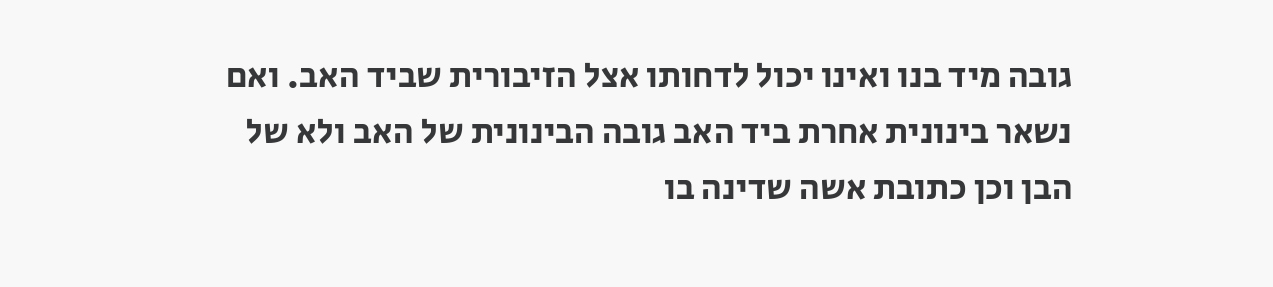גובה מיד בנו ואינו יכול לדחותו אצל הזיבורית שביד האב. ואם נשאר בינונית אחרת ביד האב גובה הבינונית של האב ולא של הבן וכן כתובת אשה שדינה בו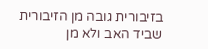בזיבורית גובה מן הזיבורית שביד האב ולא מן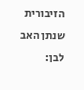הזיבורית שנתן האב לבן: